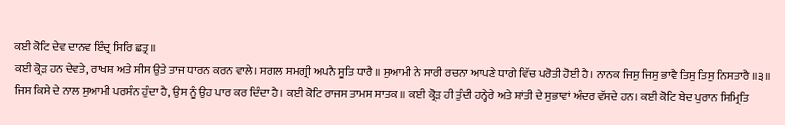ਕਈ ਕੋਟਿ ਦੇਵ ਦਾਨਵ ਇੰਦ੍ਰ ਸਿਰਿ ਛਤ੍ਰ ॥
ਕਈ ਕ੍ਰੋੜ ਹਨ ਦੇਵਤੇ, ਰਾਖਸ਼ ਅਤੇ ਸੀਸ ਉਤੇ ਤਾਜ ਧਾਰਨ ਕਰਨ ਵਾਲੇ। ਸਗਲ ਸਮਗ੍ਰੀ ਅਪਨੈ ਸੂਤਿ ਧਾਰੈ ॥ ਸੁਆਮੀ ਨੇ ਸਾਰੀ ਰਚਨਾ ਆਪਣੇ ਧਾਗੇ ਵਿੱਚ ਪਰੋਤੀ ਹੋਈ ਹੈ। ਨਾਨਕ ਜਿਸੁ ਜਿਸੁ ਭਾਵੈ ਤਿਸੁ ਤਿਸੁ ਨਿਸਤਾਰੈ ॥੩॥ ਜਿਸ ਕਿਸੇ ਦੇ ਨਾਲ ਸੁਆਮੀ ਪਰਸੰਨ ਹੁੰਦਾ ਹੈ, ਉਸ ਨੂੰ ਉਹ ਪਾਰ ਕਰ ਦਿੰਦਾ ਹੈ। ਕਈ ਕੋਟਿ ਰਾਜਸ ਤਾਮਸ ਸਾਤਕ ॥ ਕਈ ਕ੍ਰੋੜ ਹੀ ਤੁੰਦੀ ਹਨ੍ਹੇਰੇ ਅਤੇ ਸ਼ਾਂਤੀ ਦੇ ਸੁਭਾਵਾਂ ਅੰਦਰ ਵੱਸਦੇ ਹਨ। ਕਈ ਕੋਟਿ ਬੇਦ ਪੁਰਾਨ ਸਿਮ੍ਰਿਤਿ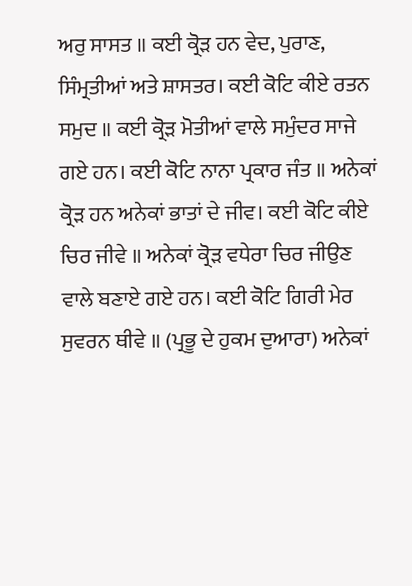ਅਰੁ ਸਾਸਤ ॥ ਕਈ ਕ੍ਰੋੜ ਹਨ ਵੇਦ, ਪੁਰਾਣ, ਸਿੰਮ੍ਰਤੀਆਂ ਅਤੇ ਸ਼ਾਸਤਰ। ਕਈ ਕੋਟਿ ਕੀਏ ਰਤਨ ਸਮੁਦ ॥ ਕਈ ਕ੍ਰੋੜ ਮੋਤੀਆਂ ਵਾਲੇ ਸਮੁੰਦਰ ਸਾਜੇ ਗਏ ਹਨ। ਕਈ ਕੋਟਿ ਨਾਨਾ ਪ੍ਰਕਾਰ ਜੰਤ ॥ ਅਨੇਕਾਂ ਕ੍ਰੋੜ ਹਨ ਅਨੇਕਾਂ ਭਾਤਾਂ ਦੇ ਜੀਵ। ਕਈ ਕੋਟਿ ਕੀਏ ਚਿਰ ਜੀਵੇ ॥ ਅਨੇਕਾਂ ਕ੍ਰੋੜ ਵਧੇਰਾ ਚਿਰ ਜੀਉਣ ਵਾਲੇ ਬਣਾਏ ਗਏ ਹਨ। ਕਈ ਕੋਟਿ ਗਿਰੀ ਮੇਰ ਸੁਵਰਨ ਥੀਵੇ ॥ (ਪ੍ਰਭੂ ਦੇ ਹੁਕਮ ਦੁਆਰਾ) ਅਨੇਕਾਂ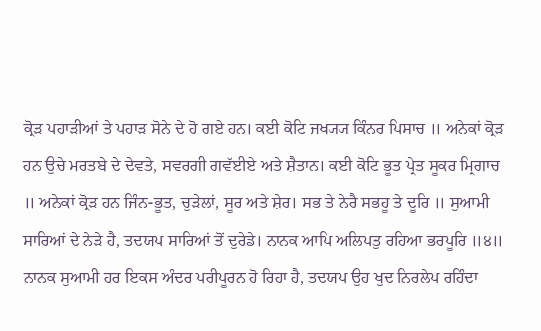ਕ੍ਰੋੜ ਪਹਾੜੀਆਂ ਤੇ ਪਹਾੜ ਸੋਨੇ ਦੇ ਹੋ ਗਏ ਹਨ। ਕਈ ਕੋਟਿ ਜਖ੍ਯ੍ਯ ਕਿੰਨਰ ਪਿਸਾਚ ॥ ਅਨੇਕਾਂ ਕ੍ਰੋੜ ਹਨ ਉਚੇ ਮਰਤਬੇ ਦੇ ਦੇਵਤੇ, ਸਵਰਗੀ ਗਵੱਈਏ ਅਤੇ ਸ਼ੈਤਾਨ। ਕਈ ਕੋਟਿ ਭੂਤ ਪ੍ਰੇਤ ਸੂਕਰ ਮ੍ਰਿਗਾਚ ॥ ਅਨੇਕਾਂ ਕ੍ਰੋੜ ਹਨ ਜਿੰਨ-ਭੂਤ, ਚੁੜੇਲਾਂ, ਸੂਰ ਅਤੇ ਸ਼ੇਰ। ਸਭ ਤੇ ਨੇਰੈ ਸਭਹੂ ਤੇ ਦੂਰਿ ॥ ਸੁਆਮੀ ਸਾਰਿਆਂ ਦੇ ਨੇੜੇ ਹੈ, ਤਦਯਪ ਸਾਰਿਆਂ ਤੋਂ ਦੁਰੇਡੇ। ਨਾਨਕ ਆਪਿ ਅਲਿਪਤੁ ਰਹਿਆ ਭਰਪੂਰਿ ॥੪॥ ਨਾਨਕ ਸੁਆਮੀ ਹਰ ਇਕਸ ਅੰਦਰ ਪਰੀਪੂਰਨ ਹੋ ਰਿਹਾ ਹੈ, ਤਦਯਪ ਉਹ ਖੁਦ ਨਿਰਲੇਪ ਰਹਿੰਦਾ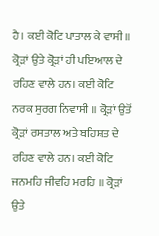ਹੈ। ਕਈ ਕੋਟਿ ਪਾਤਾਲ ਕੇ ਵਾਸੀ ॥ ਕ੍ਰੋੜਾਂ ਉਤੇ ਕ੍ਰੋੜਾਂ ਹੀ ਪਇਆਲ ਦੇ ਰਹਿਣ ਵਾਲੇ ਹਨ। ਕਈ ਕੋਟਿ ਨਰਕ ਸੁਰਗ ਨਿਵਾਸੀ ॥ ਕ੍ਰੋੜਾਂ ਉਤੋਂ ਕ੍ਰੋੜਾਂ ਰਸਤਾਲ ਅਤੇ ਬਹਿਸ਼ਤ ਦੇ ਰਹਿਣ ਵਾਲੇ ਹਨ। ਕਈ ਕੋਟਿ ਜਨਮਹਿ ਜੀਵਹਿ ਮਰਹਿ ॥ ਕ੍ਰੋੜਾਂ ਉਤੇ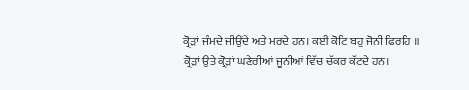ਕ੍ਰੋੜਾਂ ਜੰਮਦੇ ਜੀਉਂਦੇ ਅਤੇ ਮਰਦੇ ਹਨ। ਕਈ ਕੋਟਿ ਬਹੁ ਜੋਨੀ ਫਿਰਹਿ ॥ ਕ੍ਰੋੜਾਂ ਉਤੇ ਕ੍ਰੋੜਾਂ ਘਣੇਰੀਆਂ ਜੂਨੀਆਂ ਵਿੱਚ ਚੱਕਰ ਕੱਟਦੇ ਹਨ।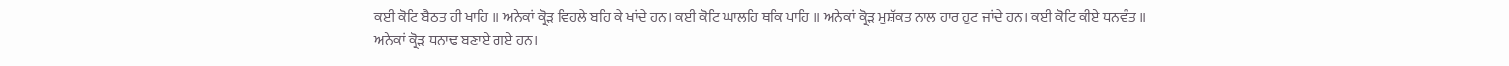ਕਈ ਕੋਟਿ ਬੈਠਤ ਹੀ ਖਾਹਿ ॥ ਅਨੇਕਾਂ ਕ੍ਰੋੜ ਵਿਹਲੇ ਬਹਿ ਕੇ ਖਾਂਦੇ ਹਨ। ਕਈ ਕੋਟਿ ਘਾਲਹਿ ਥਕਿ ਪਾਹਿ ॥ ਅਨੇਕਾਂ ਕ੍ਰੋੜ ਮੁਸ਼ੱਕਤ ਨਾਲ ਹਾਰ ਹੁਟ ਜਾਂਦੇ ਹਨ। ਕਈ ਕੋਟਿ ਕੀਏ ਧਨਵੰਤ ॥ ਅਨੇਕਾਂ ਕ੍ਰੋੜ ਧਨਾਢ ਬਣਾਏ ਗਏ ਹਨ।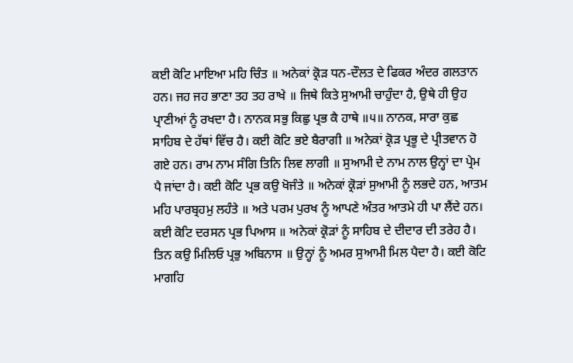ਕਈ ਕੋਟਿ ਮਾਇਆ ਮਹਿ ਚਿੰਤ ॥ ਅਨੇਕਾਂ ਕ੍ਰੋੜ ਧਨ-ਦੌਲਤ ਦੇ ਫਿਕਰ ਅੰਦਰ ਗਲਤਾਨ ਹਨ। ਜਹ ਜਹ ਭਾਣਾ ਤਹ ਤਹ ਰਾਖੇ ॥ ਜਿਥੇ ਕਿਤੇ ਸੁਆਮੀ ਚਾਹੁੰਦਾ ਹੈ, ਉਥੇ ਹੀ ਉਹ ਪ੍ਰਾਣੀਆਂ ਨੂੰ ਰਖਦਾ ਹੈ। ਨਾਨਕ ਸਭੁ ਕਿਛੁ ਪ੍ਰਭ ਕੈ ਹਾਥੇ ॥੫॥ ਨਾਨਕ, ਸਾਰਾ ਕੁਛ ਸਾਹਿਬ ਦੇ ਹੱਥਾਂ ਵਿੱਚ ਹੈ। ਕਈ ਕੋਟਿ ਭਏ ਬੈਰਾਗੀ ॥ ਅਨੇਕਾਂ ਕ੍ਰੋੜ ਪ੍ਰਭੂ ਦੇ ਪ੍ਰੀਤਵਾਨ ਹੋ ਗਏ ਹਨ। ਰਾਮ ਨਾਮ ਸੰਗਿ ਤਿਨਿ ਲਿਵ ਲਾਗੀ ॥ ਸੁਆਮੀ ਦੇ ਨਾਮ ਨਾਲ ਉਨ੍ਹਾਂ ਦਾ ਪ੍ਰੇਮ ਪੈ ਜਾਂਦਾ ਹੈ। ਕਈ ਕੋਟਿ ਪ੍ਰਭ ਕਉ ਖੋਜੰਤੇ ॥ ਅਨੇਕਾਂ ਕ੍ਰੋੜਾਂ ਸੁਆਮੀ ਨੂੰ ਲਭਦੇ ਹਨ, ਆਤਮ ਮਹਿ ਪਾਰਬ੍ਰਹਮੁ ਲਹੰਤੇ ॥ ਅਤੇ ਪਰਮ ਪੁਰਖ ਨੂੰ ਆਪਣੇ ਅੰਤਰ ਆਤਮੇ ਹੀ ਪਾ ਲੈਂਦੇ ਹਨ। ਕਈ ਕੋਟਿ ਦਰਸਨ ਪ੍ਰਭ ਪਿਆਸ ॥ ਅਨੇਕਾਂ ਕ੍ਰੋੜਾਂ ਨੂੰ ਸਾਹਿਬ ਦੇ ਦੀਦਾਰ ਦੀ ਤਰੇਹ ਹੈ। ਤਿਨ ਕਉ ਮਿਲਿਓ ਪ੍ਰਭੁ ਅਬਿਨਾਸ ॥ ਉਨ੍ਹਾਂ ਨੂੰ ਅਮਰ ਸੁਆਮੀ ਮਿਲ ਪੈਦਾ ਹੈ। ਕਈ ਕੋਟਿ ਮਾਗਹਿ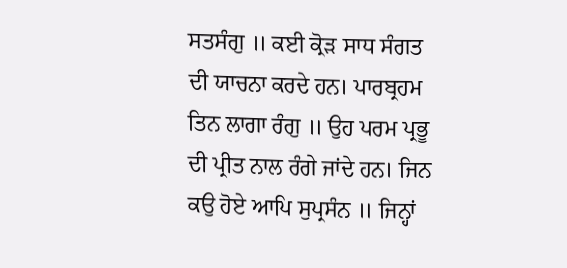ਸਤਸੰਗੁ ॥ ਕਈ ਕ੍ਰੋੜ ਸਾਧ ਸੰਗਤ ਦੀ ਯਾਚਨਾ ਕਰਦੇ ਹਨ। ਪਾਰਬ੍ਰਹਮ ਤਿਨ ਲਾਗਾ ਰੰਗੁ ॥ ਉਹ ਪਰਮ ਪ੍ਰਭੂ ਦੀ ਪ੍ਰੀਤ ਨਾਲ ਰੰਗੇ ਜਾਂਦੇ ਹਨ। ਜਿਨ ਕਉ ਹੋਏ ਆਪਿ ਸੁਪ੍ਰਸੰਨ ॥ ਜਿਨ੍ਹਾਂ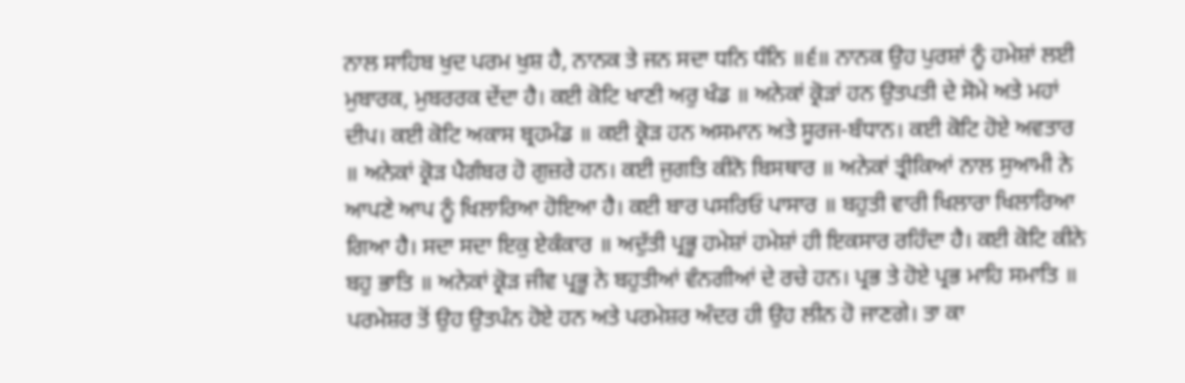ਨਾਲ ਸਾਹਿਬ ਖੁਦ ਪਰਮ ਖੁਸ਼ ਹੈ, ਨਾਨਕ ਤੇ ਜਨ ਸਦਾ ਧਨਿ ਧੰਨਿ ॥੬॥ ਨਾਨਕ ਉਹ ਪੁਰਸ਼ਾਂ ਨੂੰ ਹਮੇਸ਼ਾਂ ਲਈ ਮੁਬਾਰਕ, ਮੁਬਰਰਕ ਦੇਂਦਾ ਹੈ। ਕਈ ਕੋਟਿ ਖਾਣੀ ਅਰੁ ਖੰਡ ॥ ਅਨੇਕਾਂ ਕ੍ਰੋੜਾਂ ਹਨ ਉਤਪਤੀ ਦੇ ਸੋਮੇ ਅਤੇ ਮਹਾਂ ਦੀਪ। ਕਈ ਕੋਟਿ ਅਕਾਸ ਬ੍ਰਹਮੰਡ ॥ ਕਈ ਕ੍ਰੋੜ ਹਨ ਅਸਮਾਨ ਅਤੇ ਸੂਰਜ-ਬੰਧਾਨ। ਕਈ ਕੋਟਿ ਹੋਏ ਅਵਤਾਰ ॥ ਅਨੇਕਾਂ ਕ੍ਰੋੜ ਪੈਗੰਬਰ ਹੋ ਗੁਜ਼ਰੇ ਹਨ। ਕਈ ਜੁਗਤਿ ਕੀਨੋ ਬਿਸਥਾਰ ॥ ਅਨੇਕਾਂ ਤ੍ਰੀਕਿਆਂ ਨਾਲ ਸੁਆਮੀ ਨੇ ਆਪਣੇ ਆਪ ਨੂੰ ਖਿਲਾਰਿਆ ਹੋਇਆ ਹੈ। ਕਈ ਬਾਰ ਪਸਰਿਓ ਪਾਸਾਰ ॥ ਬਹੁਤੀ ਵਾਰੀ ਖਿਲਾਰਾ ਖਿਲਾਰਿਆ ਗਿਆ ਹੈ। ਸਦਾ ਸਦਾ ਇਕੁ ਏਕੰਕਾਰ ॥ ਅਦੁੱਤੀ ਪ੍ਰਭੂ ਹਮੇਸ਼ਾਂ ਹਮੇਸ਼ਾਂ ਹੀ ਇਕਸਾਰ ਰਹਿੰਦਾ ਹੈ। ਕਈ ਕੋਟਿ ਕੀਨੇ ਬਹੁ ਭਾਤਿ ॥ ਅਨੇਕਾਂ ਕ੍ਰੋੜ ਜੀਵ ਪ੍ਰਭੂ ਨੇ ਬਹੁਤੀਆਂ ਵੰਨਗੀਆਂ ਦੇ ਰਚੇ ਹਨ। ਪ੍ਰਭ ਤੇ ਹੋਏ ਪ੍ਰਭ ਮਾਹਿ ਸਮਾਤਿ ॥ ਪਰਮੇਸ਼ਰ ਤੋਂ ਉਹ ਉਤਪੰਨ ਹੋਏ ਹਨ ਅਤੇ ਪਰਮੇਸ਼ਰ ਅੰਦਰ ਹੀ ਉਹ ਲੀਨ ਹੋ ਜਾਣਗੇ। ਤਾ ਕਾ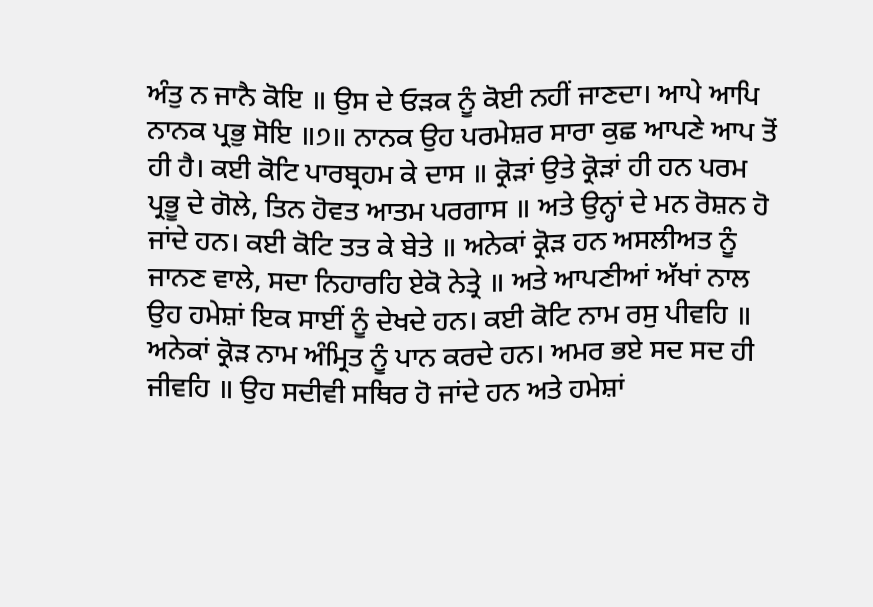ਅੰਤੁ ਨ ਜਾਨੈ ਕੋਇ ॥ ਉਸ ਦੇ ਓੜਕ ਨੂੰ ਕੋਈ ਨਹੀਂ ਜਾਣਦਾ। ਆਪੇ ਆਪਿ ਨਾਨਕ ਪ੍ਰਭੁ ਸੋਇ ॥੭॥ ਨਾਨਕ ਉਹ ਪਰਮੇਸ਼ਰ ਸਾਰਾ ਕੁਛ ਆਪਣੇ ਆਪ ਤੋਂ ਹੀ ਹੈ। ਕਈ ਕੋਟਿ ਪਾਰਬ੍ਰਹਮ ਕੇ ਦਾਸ ॥ ਕ੍ਰੋੜਾਂ ਉਤੇ ਕ੍ਰੋੜਾਂ ਹੀ ਹਨ ਪਰਮ ਪ੍ਰਭੂ ਦੇ ਗੋਲੇ, ਤਿਨ ਹੋਵਤ ਆਤਮ ਪਰਗਾਸ ॥ ਅਤੇ ਉਨ੍ਹਾਂ ਦੇ ਮਨ ਰੋਸ਼ਨ ਹੋ ਜਾਂਦੇ ਹਨ। ਕਈ ਕੋਟਿ ਤਤ ਕੇ ਬੇਤੇ ॥ ਅਨੇਕਾਂ ਕ੍ਰੋੜ ਹਨ ਅਸਲੀਅਤ ਨੂੰ ਜਾਨਣ ਵਾਲੇ, ਸਦਾ ਨਿਹਾਰਹਿ ਏਕੋ ਨੇਤ੍ਰੇ ॥ ਅਤੇ ਆਪਣੀਆਂ ਅੱਖਾਂ ਨਾਲ ਉਹ ਹਮੇਸ਼ਾਂ ਇਕ ਸਾਈਂ ਨੂੰ ਦੇਖਦੇ ਹਨ। ਕਈ ਕੋਟਿ ਨਾਮ ਰਸੁ ਪੀਵਹਿ ॥ ਅਨੇਕਾਂ ਕ੍ਰੋੜ ਨਾਮ ਅੰਮ੍ਰਿਤ ਨੂੰ ਪਾਨ ਕਰਦੇ ਹਨ। ਅਮਰ ਭਏ ਸਦ ਸਦ ਹੀ ਜੀਵਹਿ ॥ ਉਹ ਸਦੀਵੀ ਸਥਿਰ ਹੋ ਜਾਂਦੇ ਹਨ ਅਤੇ ਹਮੇਸ਼ਾਂ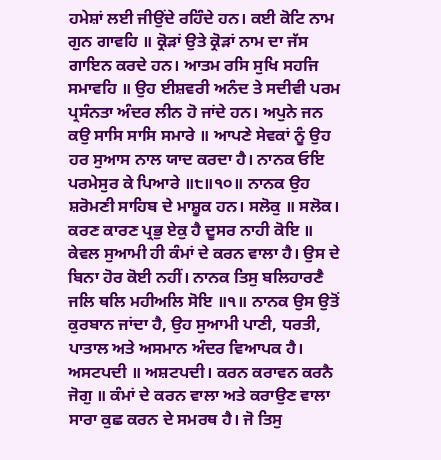ਹਮੇਸ਼ਾਂ ਲਈ ਜੀਉਂਦੇ ਰਹਿੰਦੇ ਹਨ। ਕਈ ਕੋਟਿ ਨਾਮ ਗੁਨ ਗਾਵਹਿ ॥ ਕ੍ਰੋੜਾਂ ਉਤੇ ਕ੍ਰੋੜਾਂ ਨਾਮ ਦਾ ਜੱਸ ਗਾਇਨ ਕਰਦੇ ਹਨ। ਆਤਮ ਰਸਿ ਸੁਖਿ ਸਹਜਿ ਸਮਾਵਹਿ ॥ ਉਹ ਈਸ਼ਵਰੀ ਅਨੰਦ ਤੇ ਸਦੀਵੀ ਪਰਮ ਪ੍ਰਸੰਨਤਾ ਅੰਦਰ ਲੀਨ ਹੋ ਜਾਂਦੇ ਹਨ। ਅਪੁਨੇ ਜਨ ਕਉ ਸਾਸਿ ਸਾਸਿ ਸਮਾਰੇ ॥ ਆਪਣੇ ਸੇਵਕਾਂ ਨੂੰ ਉਹ ਹਰ ਸੁਆਸ ਨਾਲ ਯਾਦ ਕਰਦਾ ਹੈ। ਨਾਨਕ ਓਇ ਪਰਮੇਸੁਰ ਕੇ ਪਿਆਰੇ ॥੮॥੧੦॥ ਨਾਨਕ ਉਹ ਸ਼ਰੋਮਣੀ ਸਾਹਿਬ ਦੇ ਮਾਸ਼ੂਕ ਹਨ। ਸਲੋਕੁ ॥ ਸਲੋਕ। ਕਰਣ ਕਾਰਣ ਪ੍ਰਭੁ ਏਕੁ ਹੈ ਦੂਸਰ ਨਾਹੀ ਕੋਇ ॥ ਕੇਵਲ ਸੁਆਮੀ ਹੀ ਕੰਮਾਂ ਦੇ ਕਰਨ ਵਾਲਾ ਹੈ। ਉਸ ਦੇ ਬਿਨਾ ਹੋਰ ਕੋਈ ਨਹੀਂ। ਨਾਨਕ ਤਿਸੁ ਬਲਿਹਾਰਣੈ ਜਲਿ ਥਲਿ ਮਹੀਅਲਿ ਸੋਇ ॥੧॥ ਨਾਨਕ ਉਸ ਉਤੋਂ ਕੁਰਬਾਨ ਜਾਂਦਾ ਹੈ, ਉਹ ਸੁਆਮੀ ਪਾਣੀ, ਧਰਤੀ, ਪਾਤਾਲ ਅਤੇ ਅਸਮਾਨ ਅੰਦਰ ਵਿਆਪਕ ਹੈ। ਅਸਟਪਦੀ ॥ ਅਸ਼ਟਪਦੀ। ਕਰਨ ਕਰਾਵਨ ਕਰਨੈ ਜੋਗੁ ॥ ਕੰਮਾਂ ਦੇ ਕਰਨ ਵਾਲਾ ਅਤੇ ਕਰਾਉਣ ਵਾਲਾ ਸਾਰਾ ਕੁਛ ਕਰਨ ਦੇ ਸਮਰਥ ਹੈ। ਜੋ ਤਿਸੁ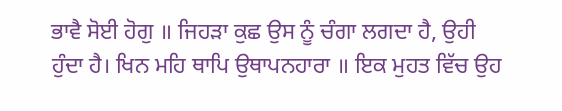ਭਾਵੈ ਸੋਈ ਹੋਗੁ ॥ ਜਿਹੜਾ ਕੁਛ ਉਸ ਨੂੰ ਚੰਗਾ ਲਗਦਾ ਹੈ, ਉਹੀ ਹੁੰਦਾ ਹੈ। ਖਿਨ ਮਹਿ ਥਾਪਿ ਉਥਾਪਨਹਾਰਾ ॥ ਇਕ ਮੁਹਤ ਵਿੱਚ ਉਹ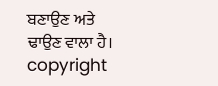ਬਣਾਉਣ ਅਤੇ ਢਾਉਣ ਵਾਲਾ ਹੈ। copyright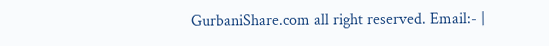GurbaniShare.com all right reserved. Email:- |